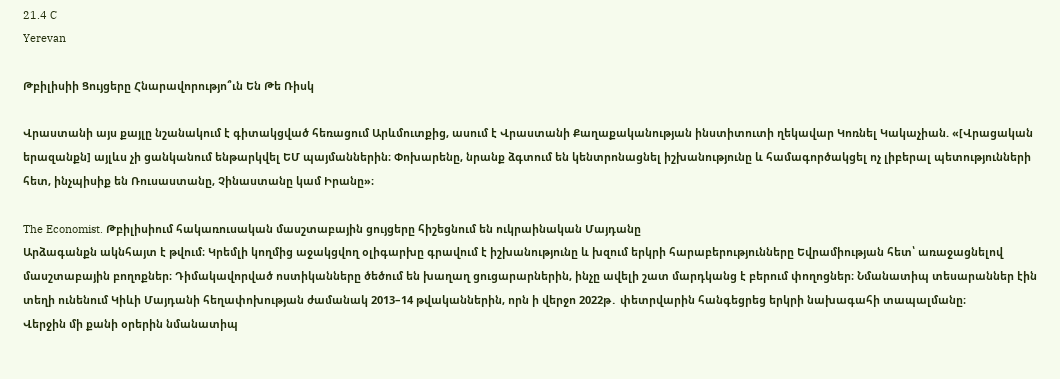21.4 C
Yerevan

Թբիլիսիի Ցույցերը Հնարավորությո՞ւն Են Թե Ռիսկ

Վրաստանի այս քայլը նշանակում է գիտակցված հեռացում Արևմուտքից, ասում է Վրաստանի Քաղաքականության ինստիտուտի ղեկավար Կոռնել Կակաչիան. «[Վրացական երազանքն] այլևս չի ցանկանում ենթարկվել ԵՄ պայմաններին։ Փոխարենը, նրանք ձգտում են կենտրոնացնել իշխանությունը և համագործակցել ոչ լիբերալ պետությունների հետ, ինչպիսիք են Ռուսաստանը, Չինաստանը կամ Իրանը»։

The Economist. Թբիլիսիում հակառուսական մասշտաբային ցույցերը հիշեցնում են ուկրաինական Մայդանը
Արձագանքն ակնհայտ է թվում։ Կրեմլի կողմից աջակցվող օլիգարխը գրավում է իշխանությունը և խզում երկրի հարաբերությունները Եվրամիության հետ՝ առաջացնելով մասշտաբային բողոքներ։ Դիմակավորված ոստիկանները ծեծում են խաղաղ ցուցարարներին, ինչը ավելի շատ մարդկանց է բերում փողոցներ։ Նմանատիպ տեսարաններ էին տեղի ունենում Կիևի Մայդանի հեղափոխության ժամանակ 2013–14 թվականներին, որն ի վերջո 2022թ․ փետրվարին հանգեցրեց երկրի նախագահի տապալմանը։
Վերջին մի քանի օրերին նմանատիպ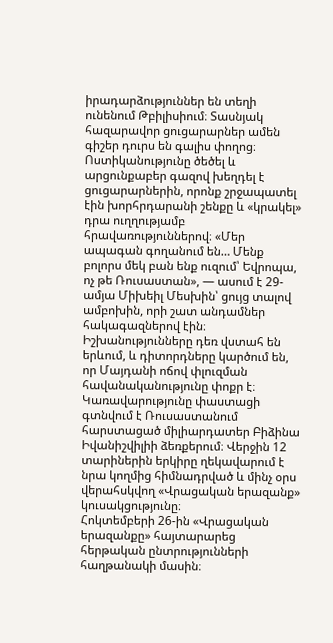իրադարձություններ են տեղի ունենում Թբիլիսիում։ Տասնյակ հազարավոր ցուցարարներ ամեն գիշեր դուրս են գալիս փողոց։ Ոստիկանությունը ծեծել և արցունքաբեր գազով խեղդել է ցուցարարներին, որոնք շրջապատել էին խորհրդարանի շենքը և «կրակել» դրա ուղղությամբ հրավառություններով։ «Մեր ապագան գողանում են… Մենք բոլորս մեկ բան ենք ուզում՝ Եվրոպա, ոչ թե Ռուսաստան», — ասում է 29-ամյա Միխեիլ Մեսխին՝ ցույց տալով ամբոխին, որի շատ անդամներ հակագազներով էին։
Իշխանությունները դեռ վստահ են երևում, և դիտորդները կարծում են, որ Մայդանի ոճով փլուզման հավանականությունը փոքր է։ Կառավարությունը փաստացի գտնվում է Ռուսաստանում հարստացած միլիարդատեր Բիձինա Իվանիշվիլիի ձեռքերում։ Վերջին 12 տարիներին երկիրը ղեկավարում է նրա կողմից հիմնադրված և մինչ օրս վերահսկվող «Վրացական երազանք» կուսակցությունը։
Հոկտեմբերի 26-ին «Վրացական երազանքը» հայտարարեց հերթական ընտրությունների հաղթանակի մասին։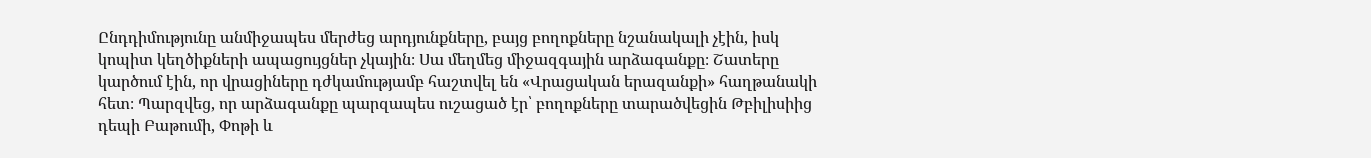Ընդդիմությունը անմիջապես մերժեց արդյունքները, բայց բողոքները նշանակալի չէին, իսկ կոպիտ կեղծիքների ապացույցներ չկային։ Սա մեղմեց միջազգային արձագանքը։ Շատերը կարծում էին, որ վրացիները դժկամությամբ հաշտվել են «Վրացական երազանքի» հաղթանակի հետ։ Պարզվեց, որ արձագանքը պարզապես ուշացած էր՝ բողոքները տարածվեցին Թբիլիսիից դեպի Բաթումի, Փոթի և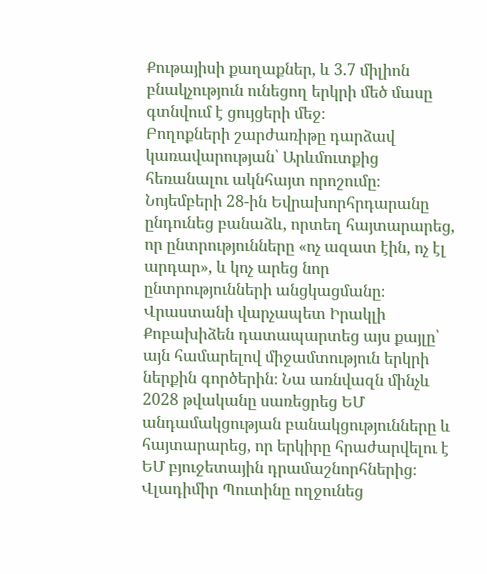Քութայիսի քաղաքներ, և 3.7 միլիոն բնակչություն ունեցող երկրի մեծ մասը գտնվում է ցույցերի մեջ։
Բողոքների շարժառիթը դարձավ կառավարության՝ Արևմուտքից հեռանալու ակնհայտ որոշումը։ Նոյեմբերի 28-ին Եվրախորհրդարանը ընդունեց բանաձև, որտեղ հայտարարեց, որ ընտրությունները «ոչ ազատ էին, ոչ էլ արդար», և կոչ արեց նոր ընտրությունների անցկացմանը։ Վրաստանի վարչապետ Իրակլի Քոբախիձեն դատապարտեց այս քայլը՝ այն համարելով միջամտություն երկրի ներքին գործերին։ Նա առնվազն մինչև 2028 թվականը սառեցրեց ԵՄ անդամակցության բանակցությունները և հայտարարեց, որ երկիրը հրաժարվելու է ԵՄ բյուջետային դրամաշնորհներից։ Վլադիմիր Պուտինը ողջունեց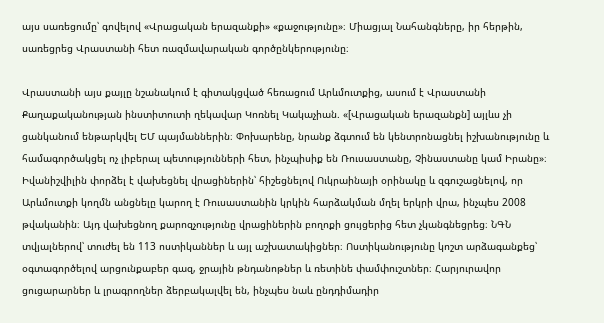այս սառեցումը՝ գովելով «Վրացական երազանքի» «քաջությունը»։ Միացյալ Նահանգները, իր հերթին, սառեցրեց Վրաստանի հետ ռազմավարական գործընկերությունը։

Վրաստանի այս քայլը նշանակում է գիտակցված հեռացում Արևմուտքից, ասում է Վրաստանի Քաղաքականության ինստիտուտի ղեկավար Կոռնել Կակաչիան. «[Վրացական երազանքն] այլևս չի ցանկանում ենթարկվել ԵՄ պայմաններին։ Փոխարենը, նրանք ձգտում են կենտրոնացնել իշխանությունը և համագործակցել ոչ լիբերալ պետությունների հետ, ինչպիսիք են Ռուսաստանը, Չինաստանը կամ Իրանը»։
Իվանիշվիլին փորձել է վախեցնել վրացիներին՝ հիշեցնելով Ուկրաինայի օրինակը և զգուշացնելով, որ Արևմուտքի կողմն անցնելը կարող է Ռուսաստանին կրկին հարձակման մղել երկրի վրա, ինչպես 2008 թվականին։ Այդ վախեցնող քարոզչությունը վրացիներին բողոքի ցույցերից հետ չկանգնեցրեց։ ՆԳՆ տվյալներով՝ տուժել են 113 ոստիկաններ և այլ աշխատակիցներ։ Ոստիկանությունը կոշտ արձագանքեց՝ օգտագործելով արցունքաբեր գազ, ջրային թնդանոթներ և ռետինե փամփուշտներ։ Հարյուրավոր ցուցարարներ և լրագրողներ ձերբակալվել են, ինչպես նաև ընդդիմադիր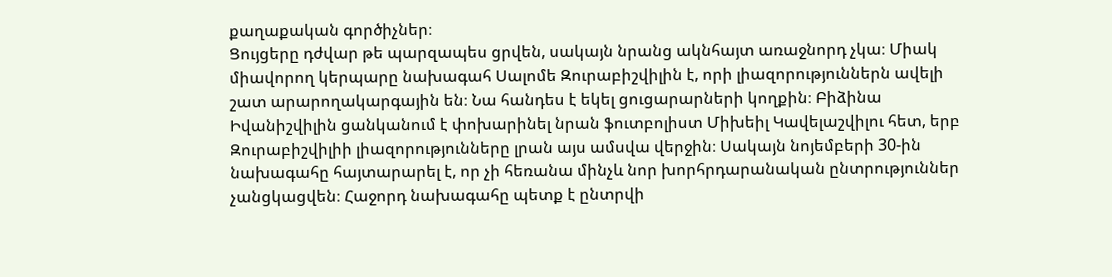քաղաքական գործիչներ։
Ցույցերը դժվար թե պարզապես ցրվեն, սակայն նրանց ակնհայտ առաջնորդ չկա։ Միակ միավորող կերպարը նախագահ Սալոմե Զուրաբիշվիլին է, որի լիազորություններն ավելի շատ արարողակարգային են։ Նա հանդես է եկել ցուցարարների կողքին։ Բիձինա Իվանիշվիլին ցանկանում է փոխարինել նրան ֆուտբոլիստ Միխեիլ Կավելաշվիլու հետ, երբ Զուրաբիշվիլիի լիազորությունները լրան այս ամսվա վերջին։ Սակայն նոյեմբերի 30-ին նախագահը հայտարարել է, որ չի հեռանա մինչև նոր խորհրդարանական ընտրություններ չանցկացվեն։ Հաջորդ նախագահը պետք է ընտրվի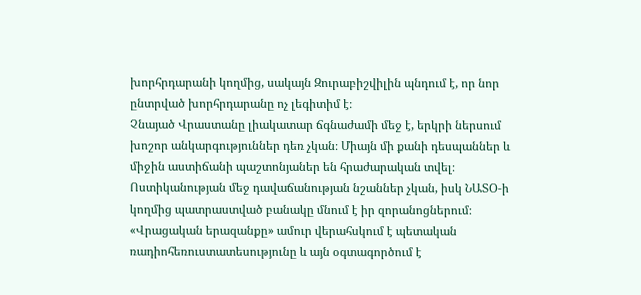խորհրդարանի կողմից, սակայն Զուրաբիշվիլին պնդում է, որ նոր ընտրված խորհրդարանը ոչ լեգիտիմ է։
Չնայած Վրաստանը լիակատար ճգնաժամի մեջ է, երկրի ներսում խոշոր անկարգություններ դեռ չկան։ Միայն մի քանի դեսպաններ և միջին աստիճանի պաշտոնյաներ են հրաժարական տվել։ Ոստիկանության մեջ դավաճանության նշաններ չկան, իսկ ՆԱՏՕ‑ի կողմից պատրաստված բանակը մնում է իր զորանոցներում։ «Վրացական երազանքը» ամուր վերահսկում է պետական ռադիոհեռուստատեսությունը և այն օգտագործում է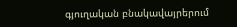գյուղական բնակավայրերում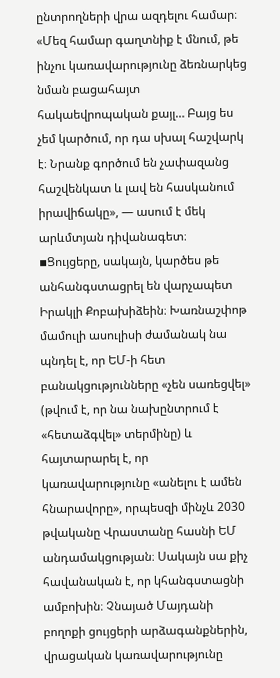ընտրողների վրա ազդելու համար։
«Մեզ համար գաղտնիք է մնում, թե ինչու կառավարությունը ձեռնարկեց նման բացահայտ հակաեվրոպական քայլ… Բայց ես չեմ կարծում, որ դա սխալ հաշվարկ է։ Նրանք գործում են չափազանց հաշվենկատ և լավ են հասկանում իրավիճակը», — ասում է մեկ արևմտյան դիվանագետ։
▪Ցույցերը, սակայն, կարծես թե անհանգստացրել են վարչապետ Իրակլի Քոբախիձեին։ Խառնաշփոթ մամուլի ասուլիսի ժամանակ նա պնդել է, որ ԵՄ‑ի հետ բանակցությունները «չեն սառեցվել» (թվում է, որ նա նախընտրում է «հետաձգվել» տերմինը) և հայտարարել է, որ կառավարությունը «անելու է ամեն հնարավորը», որպեսզի մինչև 2030 թվականը Վրաստանը հասնի ԵՄ անդամակցության։ Սակայն սա քիչ հավանական է, որ կհանգստացնի ամբոխին։ Չնայած Մայդանի բողոքի ցույցերի արձագանքներին, վրացական կառավարությունը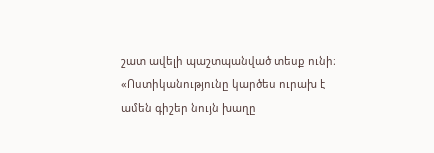շատ ավելի պաշտպանված տեսք ունի։ «Ոստիկանությունը կարծես ուրախ է ամեն գիշեր նույն խաղը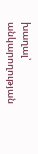խաղալ՝ անկարողության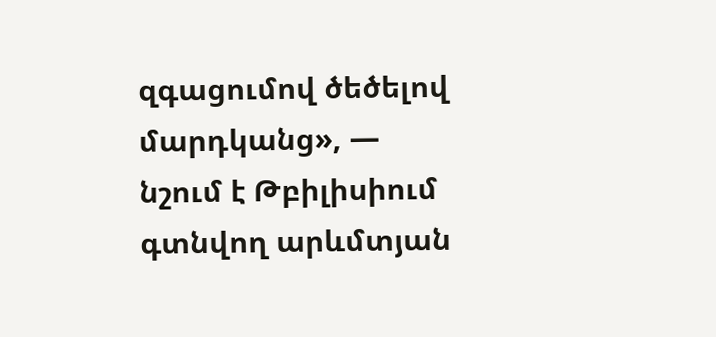զգացումով ծեծելով մարդկանց», — նշում է Թբիլիսիում գտնվող արևմտյան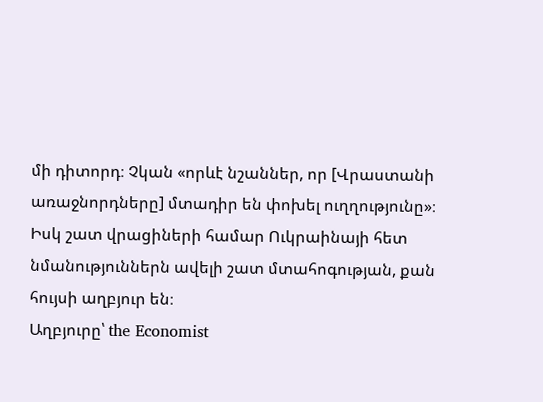մի դիտորդ։ Չկան «որևէ նշաններ, որ [Վրաստանի առաջնորդները] մտադիր են փոխել ուղղությունը»։ Իսկ շատ վրացիների համար Ուկրաինայի հետ նմանություններն ավելի շատ մտահոգության, քան հույսի աղբյուր են։
Աղբյուրը՝ the Economist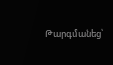Թարգմանեց՝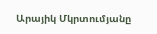Արայիկ Մկրտումյանը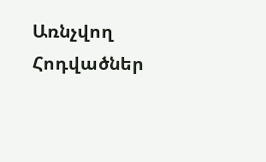Առնչվող Հոդվածներ